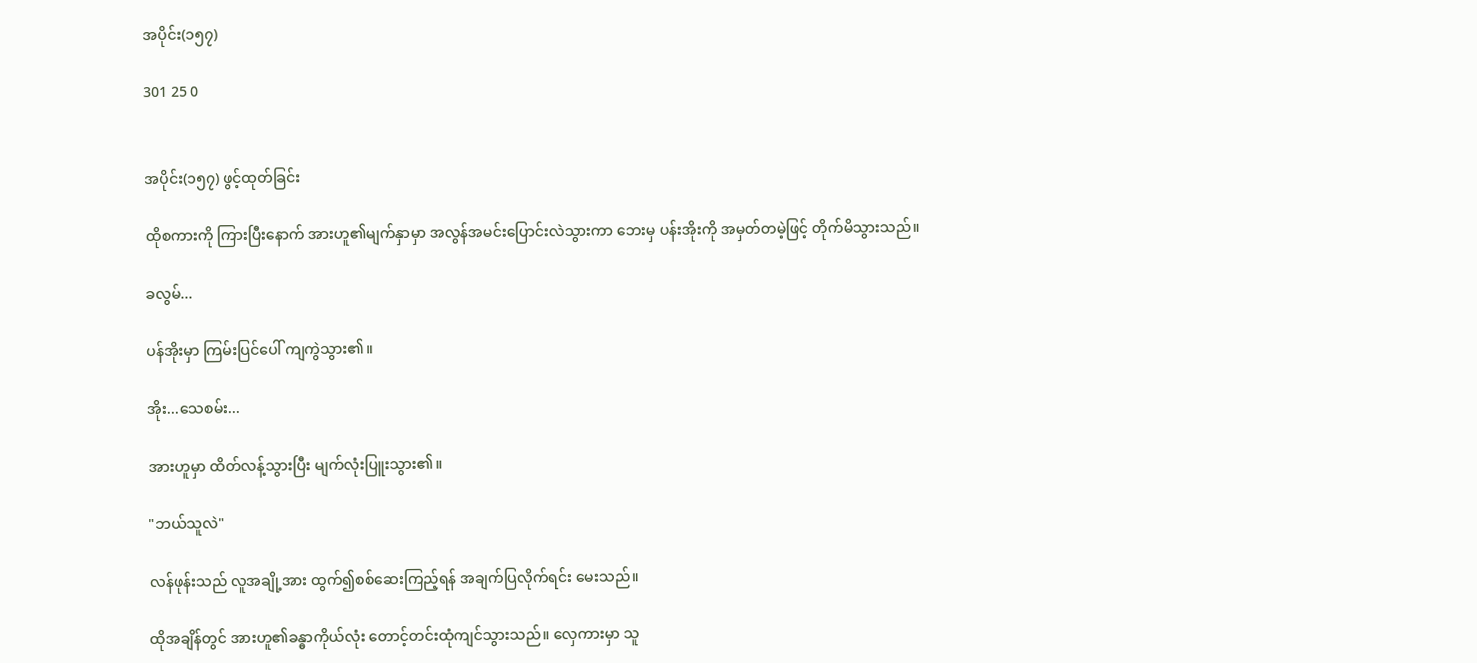အပိုင်း(၁၅၇)

301 25 0


အပိုင်း(၁၅၇) ဖွင့်ထုတ်ခြင်း

ထိုစကားကို ကြားပြီးနောက် အားဟူ၏မျက်နှာမှာ အလွန်အမင်းပြောင်းလဲသွားကာ ဘေးမှ ပန်းအိုးကို အမှတ်တမဲ့ဖြင့် တိုက်မိသွားသည်။

ခလွမ်...

ပန်အိုးမှာ ကြမ်းပြင်ပေါ် ကျကွဲသွား၏။

အိုး...သေစမ်း...

အားဟူမှာ ထိတ်လန့်သွားပြီး မျက်လုံးပြူးသွား၏။

"ဘယ်သူလဲ"

လန်ဖုန်းသည် လူအချို့အား ထွက်၍စစ်ဆေးကြည့်ရန် အချက်ပြလိုက်ရင်း မေးသည်။

ထိုအချိန်တွင် အားဟူ၏ခန္ဓာကိုယ်လုံး တောင့်တင်းထုံကျင်သွားသည်။ လှေကားမှာ သူ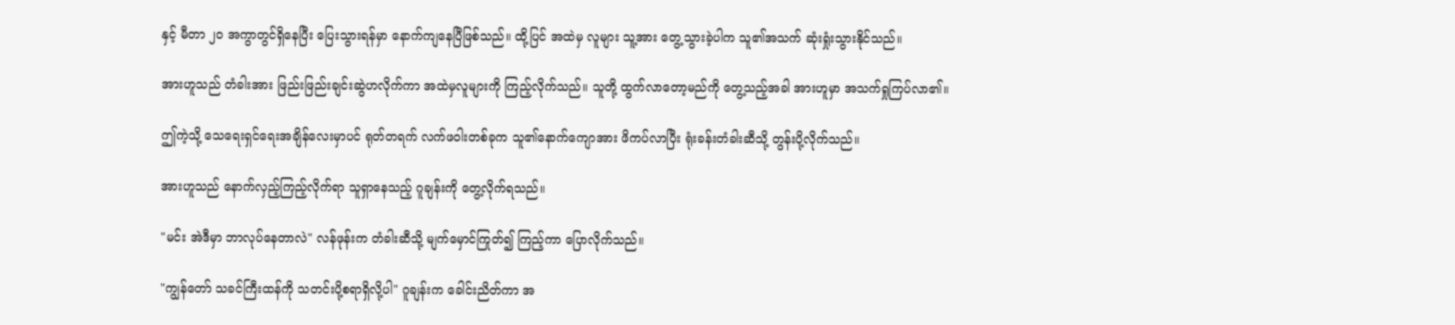နှင့် မီတာ ၂၀ အကွာတွင်ရှိနေပြီး ပြေးသွားရန်မှာ နောက်ကျနေပြီဖြစ်သည်။ ထို့ပြင် အထဲမှ လူများ သူ့အား တွေ့သွားခဲ့ပါက သူ၏အသက် ဆုံးရှုံးသွားနိုင်သည်။

အားဟူသည် တံခါးအား ဖြည်းဖြည်းချင်းဆွဲဟလိုက်ကာ အထဲမှလူများကို ကြည့်လိုက်သည်။ သူတို့ ထွက်လာတော့မည်ကို တွေ့သည့်အခါ အားဟူမှာ အသက်ရှုကြပ်လာ၏။

ဤကဲ့သို့ သေရေးရှင်ရေးအချိန်လေးမှာပင် ရုတ်တရက် လက်ဖဝါးတစ်ခုက သူ၏နောက်ကျောအား ဖိကပ်လာပြီး ရုံးခန်းတံခါးဆီသို့ တွန်းပို့လိုက်သည်။

အားဟူသည် နောက်လှည့်ကြည့်လိုက်ရာ သူရှာနေသည့် ဂူချန်းကို တွေ့လိုက်ရသည်။

"မင်း အဲဒီမှာ ဘာလုပ်နေတာလဲ" လန်ဖုန်းက တံခါးဆီသို့ မျက်မှောင်ကြုတ်၍ ကြည့်ကာ ပြောလိုက်သည်။

"ကျွန်တော် သခင်ကြီးထန်ကို သတင်းပို့စရာရှိလို့ပါ" ဂူချန်းက ခေါင်းညိတ်ကာ အ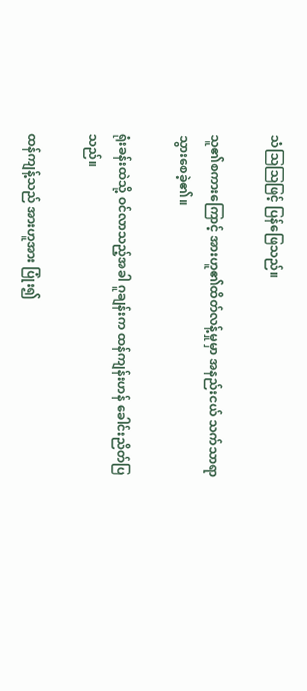သံဩဩဖြင့် ပြန်ဖြေသည်။

သူ၏စကားကြောင့် အားဟူ၏ထိတ်လန့်မှုမှာ အနည်းငယ် သက်သာရာသွားစေခဲ့၏။

ရုံးခန်းထဲသို့ ဝင်လာသည့်အခါ ဂူချန်းက ထန်ကျန်းဟန် ခေါင်းညိတ်ပြသည်။

ထန်ကျန့်သည် အားဟူအား ပြုံး၍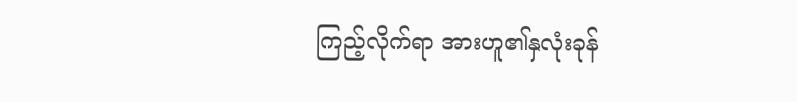ကြည့်လိုက်ရာ အားဟူ၏နှလုံးခုန်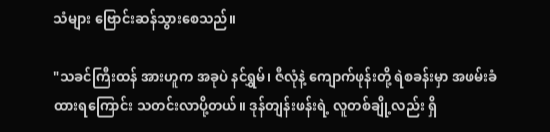သံများ ဗြောင်းဆန်သွားစေသည်။

"သခင်ကြီးထန် အားဟူက အခုပဲ နင်ရွှမ်၊ ဇီလုံနဲ့ ကျောက်ဖုန်းတို့ ရဲစခန်းမှာ အဖမ်းခံထားရကြောင်း သတင်းလာပို့တယ်။ ဒုန်တျန်းဖန်းရဲ့ လူတစ်ချို့လည်း ရှိ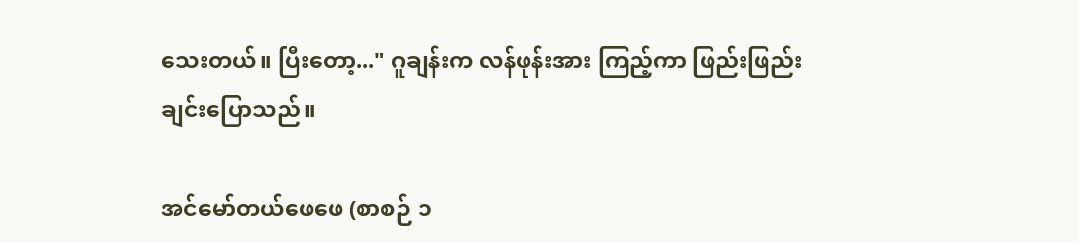သေးတယ်။ ပြီးတော့..." ဂူချန်းက လန်ဖုန်းအား ကြည့်ကာ ဖြည်းဖြည်းချင်းပြောသည်။

အင်မော်တယ်ဖေဖေ (စာစဉ် ၁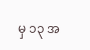မှ ၁၃ အ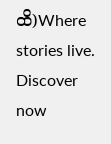ထိ)Where stories live. Discover now